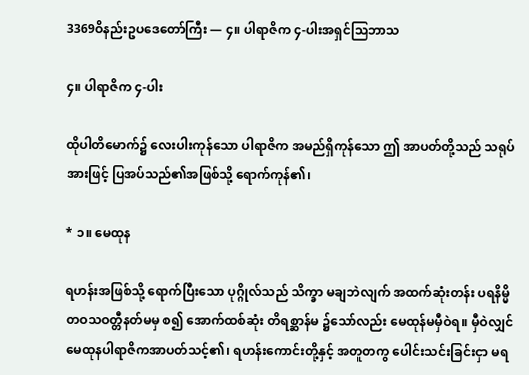3369ဝိနည်းဥပဒေတော်ကြီး — ၄။ ပါရာဇိက ၄-ပါးအရှင်သြဘာသ

၄။ ပါရာဇိက ၄-ပါး

ထိုပါတိမောက်၌ လေးပါးကုန်သော ပါရာဇိက အမည်ရှိကုန်သော ဤ အာပတ်တို့သည် သရုပ်အားဖြင့် ပြအပ်သည်၏အဖြစ်သို့ ရောက်ကုန်၏၊

* ၁။ မေထုန

ရဟန်းအဖြစ်သို့ ရောက်ပြီးသော ပုဂ္ဂိုလ်သည် သိက္ခာ မချဘဲလျက် အထက်ဆုံးတန်း ပရနိမ္မိတဝသဝတ္တီနတ်မမှ စ၍ အောက်ထစ်ဆုံး တိရစ္ဆာန်မ ၌သော်လည်း မေထုန်မမှီဝဲရ။ မှီဝဲလျှင် မေထုနပါရာဇိကအာပတ်သင့်၏၊ ရဟန်းကောင်းတို့နှင့် အတူတကွ ပေါင်းသင်းခြင်းငှာ မရ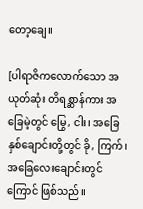တော့ချေ။

[ပါရာဇိကလောက်သော အယုတ်ဆုံး တိရစ္ဆာန်ကား အခြေမဲ့တွင် မြွေ, ငါး၊ အခြေနှစ်ချောင်းတို့တွင် ခို, ကြက်၊ အခြေလေးချောင်းတွင် ကြောင် ဖြစ်သည်။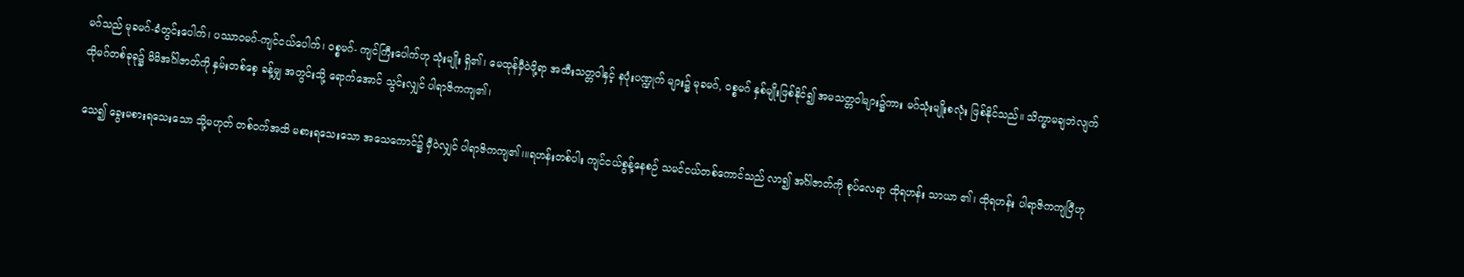မဂ်သည် မုခမဂ်-ခံတွင်းပေါက်၊ ပဿာဝမဂ်-ကျင်ငယ်ပေါက်၊ ဝစ္စမဂ်- ကျင်ကြီးပေါက်ဟု သုံးမျိုး ရှိ၏၊ မေထုန်မှီဝဲဖို့ရာ အထီးသတ္တဝါနှင့် နပုံးပဏ္ဍုက် များ၌ မုခမဂ်, ဝစ္စမဂ် နှစ်မျိုးဖြစ်နိုင်၍ အမသတ္တဝါများ၌ကား မဂ်သုံးမျိုးစလုံး ဖြစ်နိုင်သည်။ သိက္ခာမချဘဲလျက် ထိုမဂ်တစ်ခုခု၌ မိမိအင်္ဂါဇာတ်ကို နှမ်းတစ်စေ့ ခန့်မျှ အတွင်းသို့ ရောက်အောင် သွင်းလျှင် ပါရာဇိကကျ၏၊

သေ၍ ခွေးမစားရသေးသော သို့မဟုတ် တစ်ဝက်အထိ မစားရသေးသော အသေကောင်၌ မှီဝဲလျှင် ပါရာဇိကကျ၏၊။ရဟန်းတစ်ပါး ကျင်ငယ်စွန့်နေစဉ် သမင်ငယ်တစ်ကောင်သည် လာ၍ အင်္ဂါဇာတ်ကို စုပ်လေရာ ထိုရဟန်း သာယာ ၏၊ ထိုရဟန်း ပါရာဇိကကျပြီဟု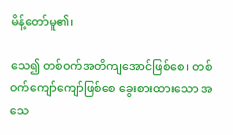မိန့်တော်မူ၏၊

သေ၍ တစ်ဝက်အတိကျအောင်ဖြစ်စေ၊ တစ်ဝက်ကျော်ကျော်ဖြစ်စေ ခွေးစားထားသော အသေ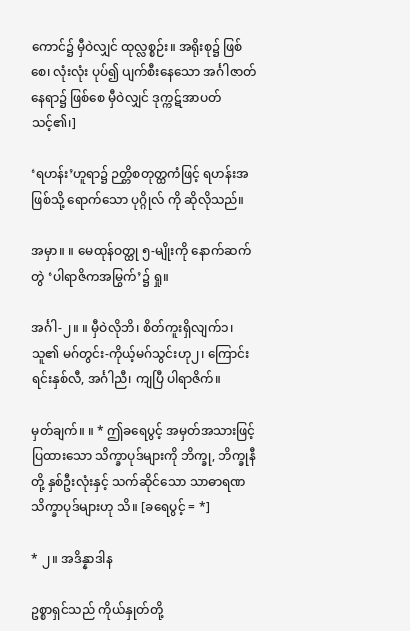ကောင်၌ မှီဝဲလျှင် ထုလ္လစ္စဉ်း။ အရိုးစု၌ ဖြစ်စေ၊ လုံးလုံး ပုပ်၍ ပျက်စီးနေသော အင်္ဂါဇာတ်နေရာ၌ ဖြစ်စေ မှီဝဲလျှင် ဒုက္ကဋ်အာပတ် သင့်၏၊]

‘ရဟန်း’ဟူရာ၌ ဉတ္တိစတုတ္ထကံဖြင့် ရဟန်းအဖြစ်သို့ ရောက်သော ပုဂ္ဂိုလ် ကို ဆိုလိုသည်။

အမှာ။ ။ မေထုန်ဝတ္ထု ၅-မျိုးကို နောက်ဆက်တွဲ ‘ပါရာဇိကအမြွက်’၌ ရှု။

အင်္ဂါ-၂။ ။ မှီဝဲလိုဘိ၊ စိတ်ကူးရှိလျက်၁၊ သူ၏ မဂ်တွင်း-ကိုယ့်မဂ်သွင်းဟု၂၊ ကြောင်း ရင်းနှစ်လီ, အင်္ဂါညီ၊ ကျပြီ ပါရာဇိက်။

မှတ်ချက်။ ။ * ဤခရေပွင့် အမှတ်အသားဖြင့် ပြထားသော သိက္ခာပုဒ်များကို ဘိက္ခု, ဘိက္ခုနီတို့ နှစ်ဦးလုံးနှင့် သက်ဆိုင်သော သာဓာရဏသိက္ခာပုဒ်များဟု သိ။ [ခရေပွင့် = *]

* ၂။ အဒိန္နာဒါန

ဥစ္စာရှင်သည် ကိုယ်နှုတ်တို့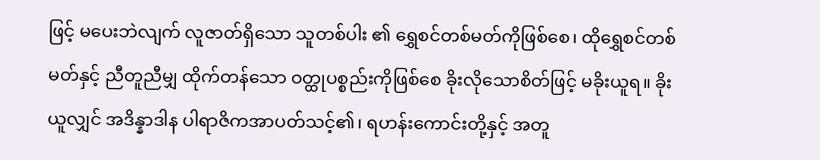ဖြင့် မပေးဘဲလျက် လူဇာတ်ရှိသော သူတစ်ပါး ၏ ရွှေစင်တစ်မတ်ကိုဖြစ်စေ၊ ထိုရွှေစင်တစ်မတ်နှင့် ညီတူညီမျှ ထိုက်တန်သော ဝတ္ထုပစ္စည်းကိုဖြစ်စေ ခိုးလိုသောစိတ်ဖြင့် မခိုးယူရ။ ခိုးယူလျှင် အဒိန္နာဒါန ပါရာဇိကအာပတ်သင့်၏၊ ရဟန်းကောင်းတို့နှင့် အတူ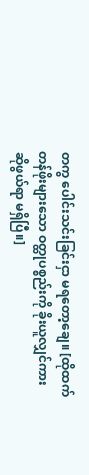တကွ ပေါင်းသင်းခြင်းငှာ မရတော့ချေ။ [ထိုထက် တန်ဖိုးများသော ဝတ္ထုပစ္စည်းကို ခိုးယူလျှင်ကား ဆိုဖွယ်ရာ မရှိပြီ။]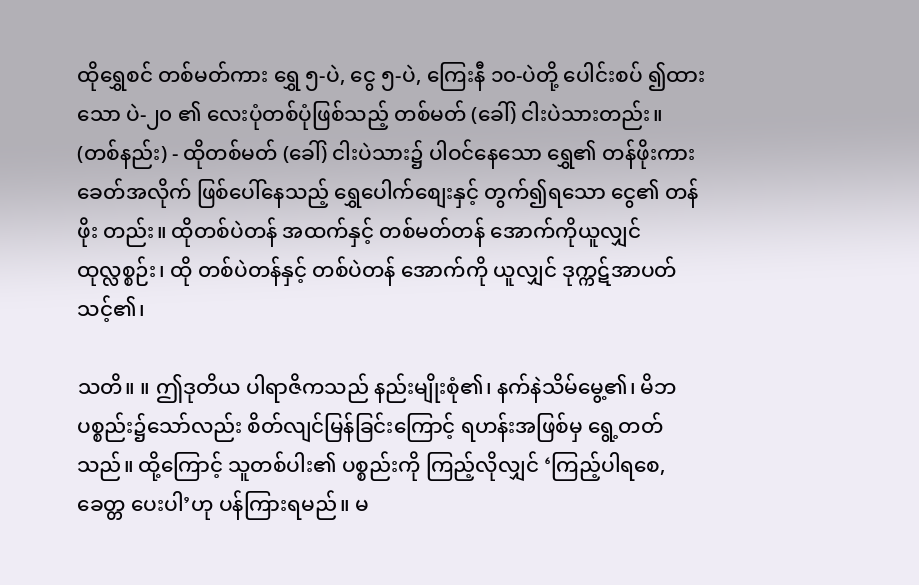ထိုရွှေစင် တစ်မတ်ကား ရွှေ ၅-ပဲ, ငွေ ၅-ပဲ, ကြေးနီ ၁၀-ပဲတို့ ပေါင်းစပ် ၍ထားသော ပဲ-၂၀ ၏ လေးပုံတစ်ပုံဖြစ်သည့် တစ်မတ် (ခေါ်) ငါးပဲသားတည်း။ (တစ်နည်း) - ထိုတစ်မတ် (ခေါ်) ငါးပဲသား၌ ပါဝင်နေသော ရွှေ၏ တန်ဖိုးကား ခေတ်အလိုက် ဖြစ်ပေါ်နေသည့် ရွှေပေါက်စျေးနှင့် တွက်၍ရသော ငွေ၏ တန်ဖိုး တည်း။ ထိုတစ်ပဲတန် အထက်နှင့် တစ်မတ်တန် အောက်ကိုယူလျှင် ထုလ္လစ္စဉ်း၊ ထို တစ်ပဲတန်နှင့် တစ်ပဲတန် အောက်ကို ယူလျှင် ဒုက္ကဋ်အာပတ်သင့်၏၊

သတိ။ ။ ဤဒုတိယ ပါရာဇိကသည် နည်းမျိုးစုံ၏၊ နက်နဲသိမ်မွေ့၏၊ မိဘပစ္စည်း၌သော်လည်း စိတ်လျင်မြန်ခြင်းကြောင့် ရဟန်းအဖြစ်မှ ရွေ့တတ် သည်။ ထို့ကြောင့် သူတစ်ပါး၏ ပစ္စည်းကို ကြည့်လိုလျှင် ‘ကြည့်ပါရစေ, ခေတ္တ ပေးပါ’ဟု ပန်ကြားရမည်။ မ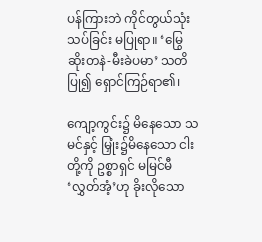ပန်ကြားဘဲ ကိုင်တွယ်သုံးသပ်ခြင်း မပြုရာ။ ‘မြွေဆိုးတနဲ-မီးခဲပမာ’ သတိပြု၍ ရှောင်ကြဉ်ရာ၏၊

ကျော့ကွင်း၌ မိနေသော သမင်နှင့် မြှုံး၌မိနေသော ငါးတို့ကို ဥစ္စာရှင် မမြင်မီ ‘လွှတ်အံ့’ဟု ခိုးလိုသော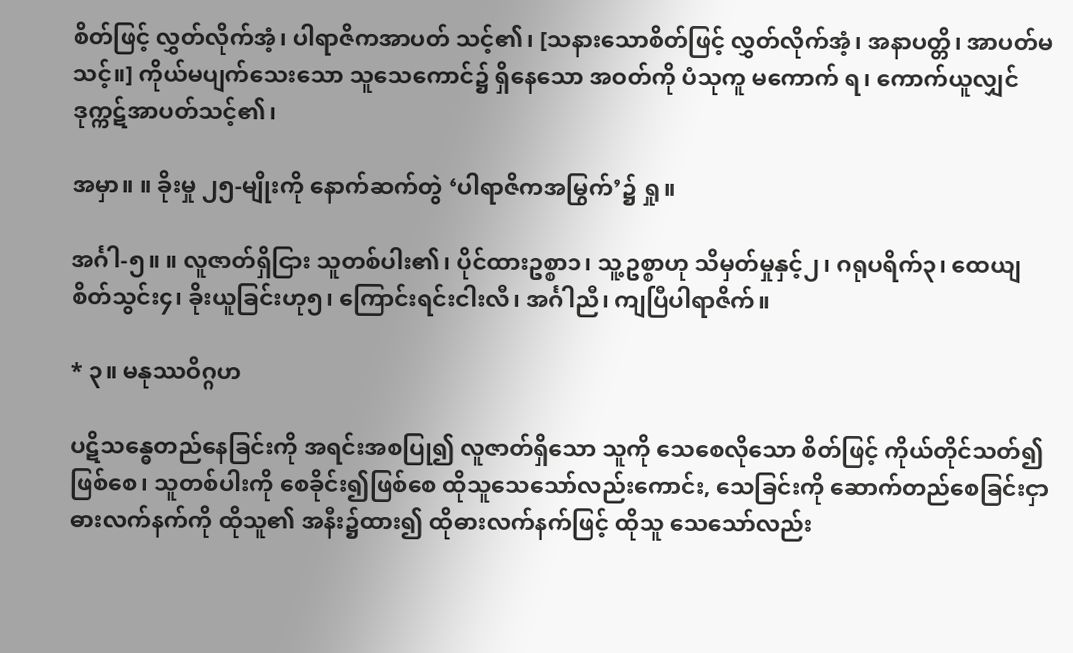စိတ်ဖြင့် လွှတ်လိုက်အံ့၊ ပါရာဇိကအာပတ် သင့်၏၊ [သနားသောစိတ်ဖြင့် လွှတ်လိုက်အံ့၊ အနာပတ္တိ၊ အာပတ်မသင့်။] ကိုယ်မပျက်သေးသော သူသေကောင်၌ ရှိနေသော အဝတ်ကို ပံသုကူ မကောက် ရ၊ ကောက်ယူလျှင် ဒုက္ကဋ်အာပတ်သင့်၏၊

အမှာ။ ။ ခိုးမှု ၂၅-မျိုးကို နောက်ဆက်တွဲ ‘ပါရာဇိကအမြွက်’၌ ရှု။

အင်္ဂါ-၅။ ။ လူဇာတ်ရှိငြား သူတစ်ပါး၏၊ ပိုင်ထားဥစ္စာ၁၊ သူ့ဥစ္စာဟု သိမှတ်မှုနှင့်၂၊ ဂရုပရိက်၃၊ ထေယျစိတ်သွင်း၄၊ ခိုးယူခြင်းဟု၅၊ ကြောင်းရင်းငါးလီ၊ အင်္ဂါညီ၊ ကျပြီပါရာဇိက်။

* ၃။ မနုဿဝိဂ္ဂဟ

ပဋိသန္ဓေတည်နေခြင်းကို အရင်းအစပြု၍ လူဇာတ်ရှိသော သူကို သေစေလိုသော စိတ်ဖြင့် ကိုယ်တိုင်သတ်၍ဖြစ်စေ၊ သူတစ်ပါးကို စေခိုင်း၍ဖြစ်စေ ထိုသူသေသော်လည်းကောင်း, သေခြင်းကို ဆောက်တည်စေခြင်းငှာ ဓားလက်နက်ကို ထိုသူ၏ အနီး၌ထား၍ ထိုဓားလက်နက်ဖြင့် ထိုသူ သေသော်လည်း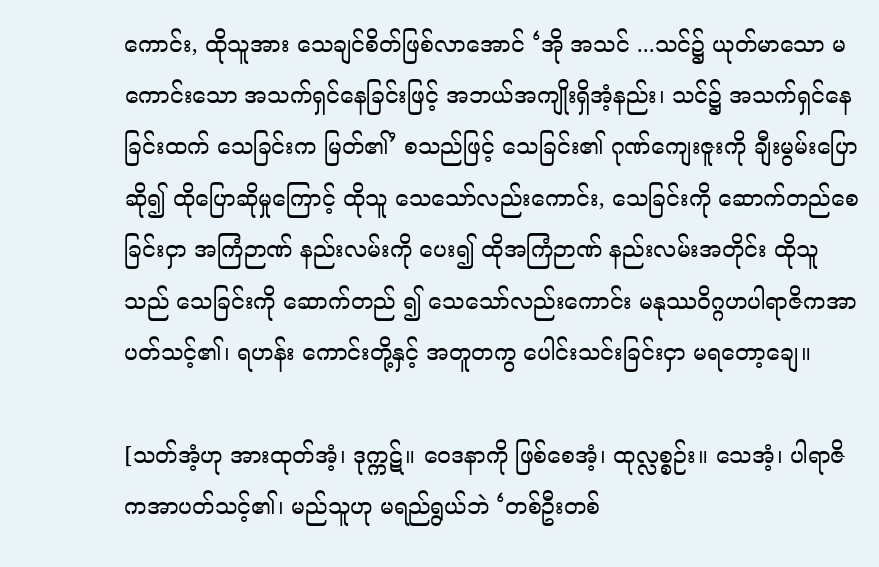ကောင်း, ထိုသူအား သေချင်စိတ်ဖြစ်လာအောင် ‘အို အသင် ...သင်၌ ယုတ်မာသော မကောင်းသော အသက်ရှင်နေခြင်းဖြင့် အဘယ်အကျိုးရှိအံ့နည်း၊ သင်၌ အသက်ရှင်နေခြင်းထက် သေခြင်းက မြတ်၏’ စသည်ဖြင့် သေခြင်း၏ ဂုဏ်ကျေးဇူးကို ချီးမွမ်းပြောဆို၍ ထိုပြောဆိုမှုကြောင့် ထိုသူ သေသော်လည်းကောင်း, သေခြင်းကို ဆောက်တည်စေခြင်းငှာ အကြံဉာဏ် နည်းလမ်းကို ပေး၍ ထိုအကြံဉာဏ် နည်းလမ်းအတိုင်း ထိုသူသည် သေခြင်းကို ဆောက်တည် ၍ သေသော်လည်းကောင်း မနုဿဝိဂ္ဂဟပါရာဇိကအာပတ်သင့်၏၊ ရဟန်း ကောင်းတို့နှင့် အတူတကွ ပေါင်းသင်းခြင်းငှာ မရတော့ချေ။

[သတ်အံ့ဟု အားထုတ်အံ့၊ ဒုက္ကဋ်။ ဝေဒနာကို ဖြစ်စေအံ့၊ ထုလ္လစ္စဉ်း။ သေအံ့၊ ပါရာဇိကအာပတ်သင့်၏၊ မည်သူဟု မရည်ရွယ်ဘဲ ‘တစ်ဦးတစ်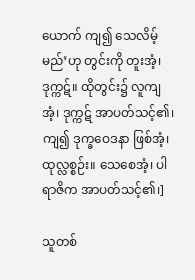ယောက် ကျ၍ သေလိမ့်မည်’ဟု တွင်းကို တူးအံ့၊ ဒုက္ကဋ်။ ထိုတွင်း၌ လူကျအံ့၊ ဒုက္ကဋ် အာပတ်သင့်၏၊ ကျ၍ ဒုက္ခဝေဒနာ ဖြစ်အံ့၊ ထုလ္လစ္စဉ်း။ သေစေအံ့၊ ပါရာဇိက အာပတ်သင့်၏၊]

သူတစ်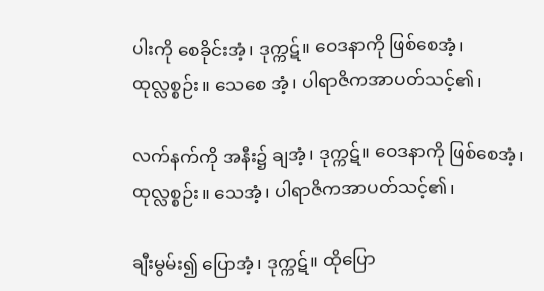ပါးကို စေခိုင်းအံ့၊ ဒုက္ကဋ်။ ဝေဒနာကို ဖြစ်စေအံ့၊ ထုလ္လစ္စဉ်း။ သေစေ အံ့၊ ပါရာဇိကအာပတ်သင့်၏၊

လက်နက်ကို အနီး၌ ချအံ့၊ ဒုက္ကဋ်။ ဝေဒနာကို ဖြစ်စေအံ့၊ ထုလ္လစ္စဉ်း။ သေအံ့၊ ပါရာဇိကအာပတ်သင့်၏၊

ချီးမွမ်း၍ ပြောအံ့၊ ဒုက္ကဋ်။ ထိုပြော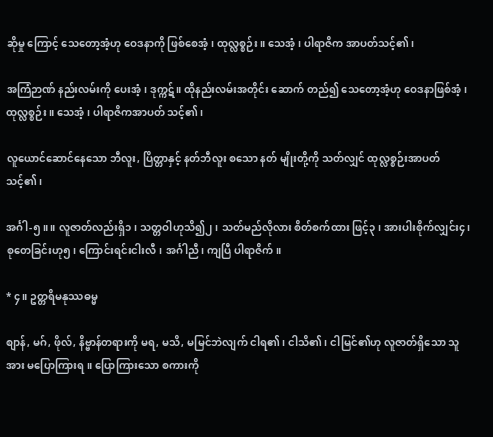ဆိုမှု ကြောင့် သေတော့အံ့ဟု ဝေဒနာကို ဖြစ်စေအံ့၊ ထုလ္လစ္စဉ်း။ သေအံ့၊ ပါရာဇိက အာပတ်သင့်၏၊

အကြံဉာဏ် နည်းလမ်းကို ပေးအံ့၊ ဒုက္ကဋ်။ ထိုနည်းလမ်းအတိုင်း ဆောက် တည်၍ သေတော့အံ့ဟု ဝေဒနာဖြစ်အံ့၊ ထုလ္လစ္စဉ်း။ သေအံ့၊ ပါရာဇိကအာပတ် သင့်၏၊

လူယောင်ဆောင်နေသော ဘီလူး, ပြိတ္တာနှင့် နတ်ဘီလူး စသော နတ် မျိုးတို့ကို သတ်လျှင် ထုလ္လစ္စဉ်းအာပတ်သင့်၏၊

အင်္ဂါ-၅။ ။ လူဇာတ်လည်းရှိ၁၊ သတ္တဝါဟုသိ၍၂၊ သတ်မည်လိုလား စိတ်စက်ထား ဖြင့်၃၊ အားပါးစိုက်လျှင်း၄၊ စုတေခြင်းဟု၅၊ ကြောင်းရင်းငါးလီ၊ အင်္ဂါညီ၊ ကျပြီ ပါရာဇိက်။

* ၄။ ဥတ္တရိမနုဿဓမ္မ

စျာန်, မဂ်, ဖိုလ်, နိဗ္ဗာန်တရားကို မရ, မသိ, မမြင်ဘဲလျက် ငါရ၏၊ ငါသိ၏၊ ငါမြင်၏ဟု လူဇာတ်ရှိသော သူအား မပြောကြားရ။ ပြောကြားသော စကားကို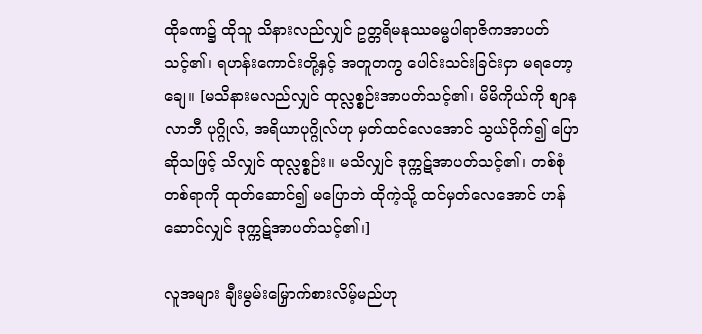ထိုခဏ၌ ထိုသူ သိနားလည်လျှင် ဥတ္တရိမနုဿဓမ္မပါရာဇိကအာပတ်သင့်၏၊ ရဟန်းကောင်းတို့နှင့် အတူတကွ ပေါင်းသင်းခြင်းငှာ မရတော့ချေ။ [မသိနားမလည်လျှင် ထုလ္လစ္စဉ်းအာပတ်သင့်၏၊ မိမိကိုယ်ကို စျာနလာဘီ ပုဂ္ဂိုလ်, အရိယာပုဂ္ဂိုလ်ဟု မှတ်ထင်လေအောင် သွယ်ဝိုက်၍ ပြောဆိုသဖြင့် သိလျှင် ထုလ္လစ္စဉ်း။ မသိလျှင် ဒုက္ကဋ်အာပတ်သင့်၏၊ တစ်စုံတစ်ရာကို ထုတ်ဆောင်၍ မပြောဘဲ ထိုကဲ့သို့ ထင်မှတ်လေအောင် ဟန်ဆောင်လျှင် ဒုက္ကဋ်အာပတ်သင့်၏၊]

လူအများ ချီးမွမ်းမြှောက်စားလိမ့်မည်ဟု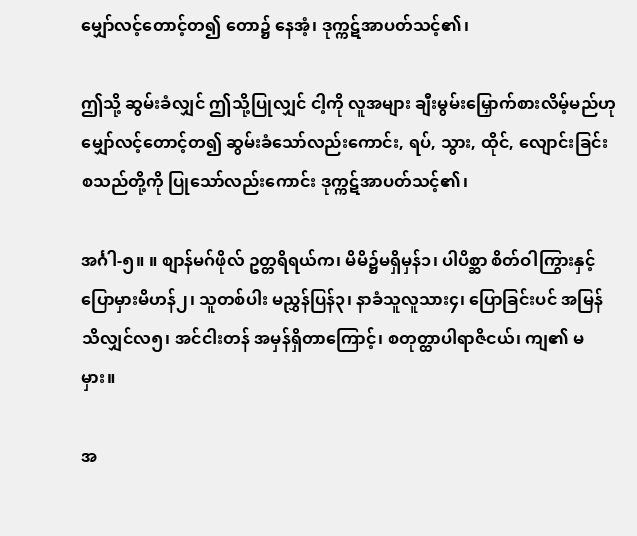မျှော်လင့်တောင့်တ၍ တော၌ နေအံ့၊ ဒုက္ကဋ်အာပတ်သင့်၏၊

ဤသို့ ဆွမ်းခံလျှင် ဤသို့ပြုလျှင် ငါ့ကို လူအများ ချီးမွမ်းမြှောက်စားလိမ့်မည်ဟု မျှော်လင့်တောင့်တ၍ ဆွမ်းခံသော်လည်းကောင်း, ရပ်, သွား, ထိုင်, လျောင်းခြင်း စသည်တို့ကို ပြုသော်လည်းကောင်း ဒုက္ကဋ်အာပတ်သင့်၏၊

အင်္ဂါ-၅။ ။ စျာန်မဂ်ဖိုလ် ဥတ္တရိရယ်က၊ မိမိ၌မရှိမှန်၁၊ ပါပိစ္ဆာ စိတ်ဝါကြွားနှင့် ပြောမှားမိဟန်၂၊ သူတစ်ပါး မညွှန်ပြန်၃၊ နာခံသူလူသား၄၊ ပြောခြင်းပင် အမြန်သိလျှင်လ၅၊ အင်ငါးတန် အမှန်ရှိတာကြောင့်၊ စတုတ္ထာပါရာဇိငယ်၊ ကျ၏ မမှား။

အ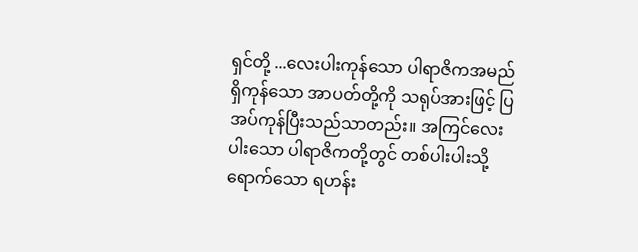ရှင်တို့ ...လေးပါးကုန်သော ပါရာဇိကအမည်ရှိကုန်သော အာပတ်တို့ကို သရုပ်အားဖြင့် ပြအပ်ကုန်ပြီးသည်သာတည်း။ အကြင်လေးပါးသော ပါရာဇိကတို့တွင် တစ်ပါးပါးသို့ ရောက်သော ရဟန်း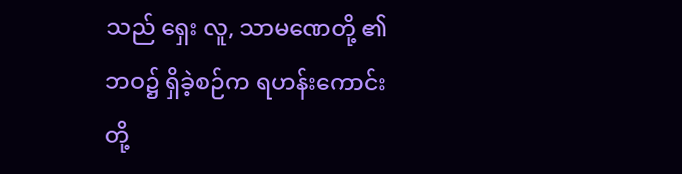သည် ရှေး လူ, သာမဏေတို့ ၏ ဘဝ၌ ရှိခဲ့စဉ်က ရဟန်းကောင်းတို့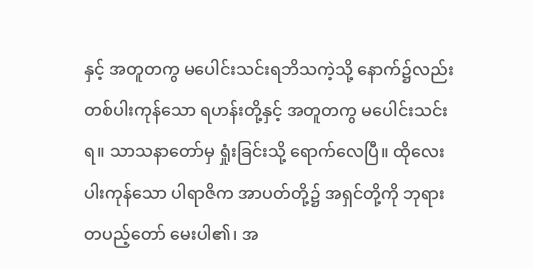နှင့် အတူတကွ မပေါင်းသင်းရဘိသကဲ့သို့ နောက်၌လည်း တစ်ပါးကုန်သော ရဟန်းတို့နှင့် အတူတကွ မပေါင်းသင်းရ။ သာသနာတော်မှ ရှုံးခြင်းသို့ ရောက်လေပြီ။ ထိုလေးပါးကုန်သော ပါရာဇိက အာပတ်တို့၌ အရှင်တို့ကို ဘုရားတပည့်တော် မေးပါ၏၊ အ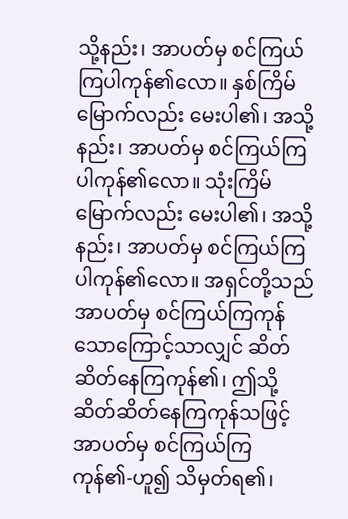သို့နည်း၊ အာပတ်မှ စင်ကြယ်ကြပါကုန်၏လော။ နှစ်ကြိမ်မြောက်လည်း မေးပါ၏၊ အသို့နည်း၊ အာပတ်မှ စင်ကြယ်ကြပါကုန်၏လော။ သုံးကြိမ်မြောက်လည်း မေးပါ၏၊ အသို့ နည်း၊ အာပတ်မှ စင်ကြယ်ကြပါကုန်၏လော။ အရှင်တို့သည် အာပတ်မှ စင်ကြယ်ကြကုန်သောကြောင့်သာလျှင် ဆိတ်ဆိတ်နေကြကုန်၏၊ ဤသို့ ဆိတ်ဆိတ်နေကြကုန်သဖြင့် အာပတ်မှ စင်ကြယ်ကြကုန်၏-ဟူ၍ သိမှတ်ရ၏၊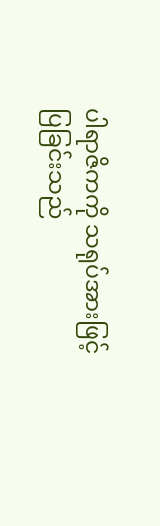ပါရာဇိကကို သရုပ်အားဖြင့် ပြခြင်းသည်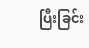ပြီးခြင်း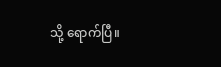သို့ ရောက်ပြီ။